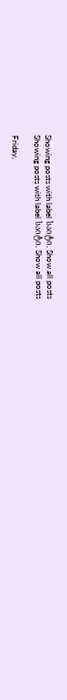Showing posts with label საიტი. Show all posts
Showing posts with label საიტი. Show all posts

Friday,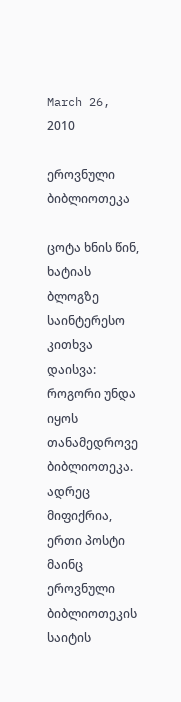March 26, 2010

ეროვნული ბიბლიოთეკა

ცოტა ხნის წინ, ხატიას ბლოგზე საინტერესო კითხვა დაისვა: როგორი უნდა იყოს თანამედროვე ბიბლიოთეკა. ადრეც მიფიქრია, ერთი პოსტი მაინც ეროვნული ბიბლიოთეკის საიტის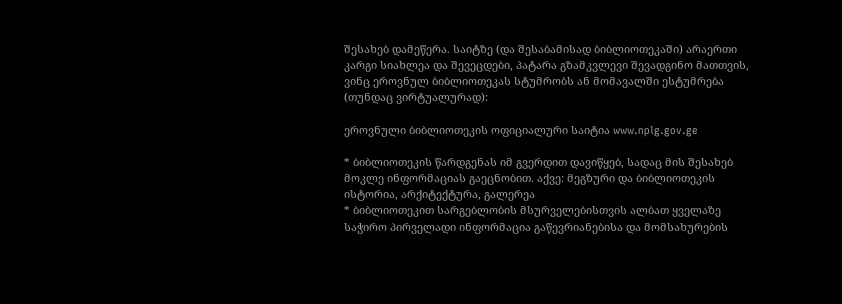შესახებ დამეწერა. საიტზე (და შესაბამისად ბიბლიოთეკაში) არაერთი კარგი სიახლეა და შევეცდები, პატარა გზამკვლევი შევადგინო მათთვის, ვინც ეროვნულ ბიბლიოთეკას სტუმრობს ან მომავალში ესტუმრება (თუნდაც ვირტუალურად):

ეროვნული ბიბლიოთეკის ოფიციალური საიტია www.nplg.gov.ge

* ბიბლიოთეკის წარდგენას იმ გვერდით დავიწყებ, სადაც მის შესახებ მოკლე ინფორმაციას გაეცნობით. აქვე: მეგზური და ბიბლიოთეკის ისტორია, არქიტექტურა, გალერეა
* ბიბლიოთეკით სარგებლობის მსურველებისთვის ალბათ ყველაზე საჭირო პირველადი ინფორმაცია გაწევრიანებისა და მომსახურების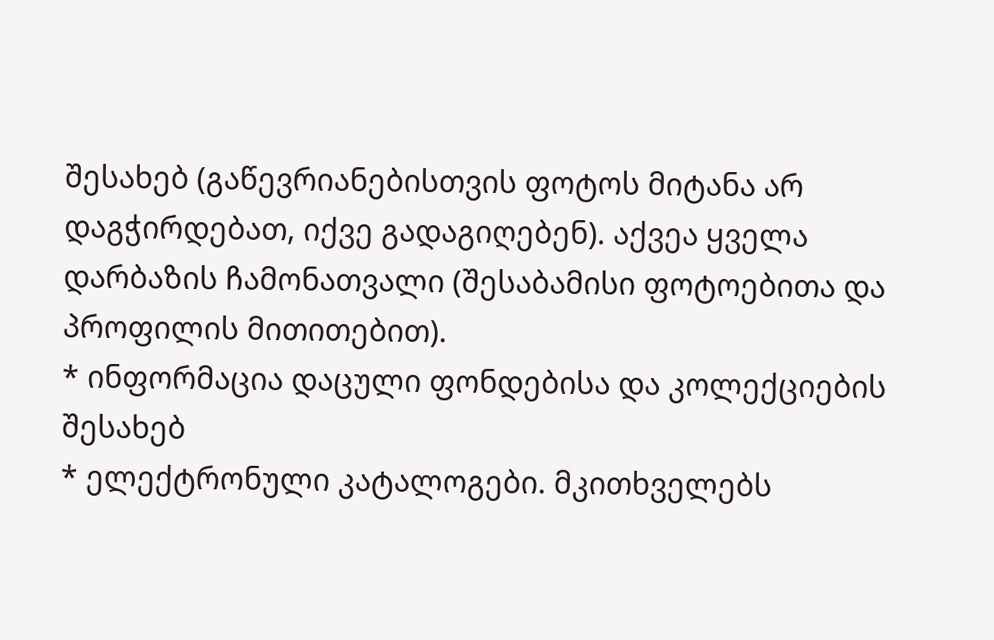შესახებ (გაწევრიანებისთვის ფოტოს მიტანა არ დაგჭირდებათ, იქვე გადაგიღებენ). აქვეა ყველა დარბაზის ჩამონათვალი (შესაბამისი ფოტოებითა და პროფილის მითითებით).
* ინფორმაცია დაცული ფონდებისა და კოლექციების შესახებ
* ელექტრონული კატალოგები. მკითხველებს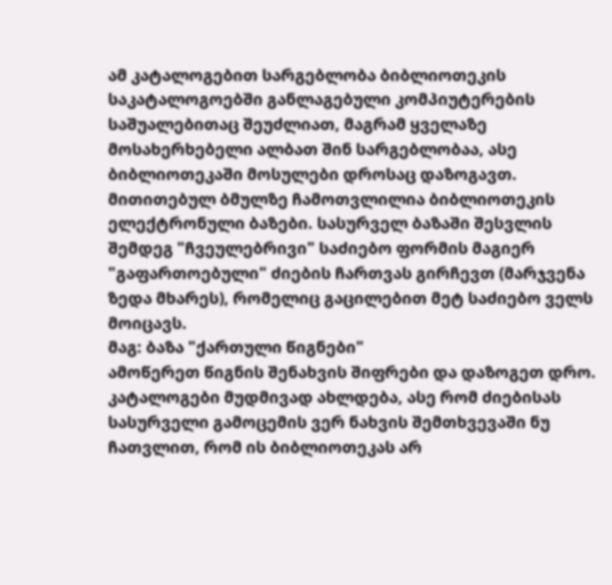ამ კატალოგებით სარგებლობა ბიბლიოთეკის საკატალოგოებში განლაგებული კომპიუტერების საშუალებითაც შეუძლიათ, მაგრამ ყველაზე მოსახერხებელი ალბათ შინ სარგებლობაა, ასე ბიბლიოთეკაში მოსულები დროსაც დაზოგავთ. მითითებულ ბმულზე ჩამოთვლილია ბიბლიოთეკის ელექტრონული ბაზები. სასურველ ბაზაში შესვლის შემდეგ "ჩვეულებრივი" საძიებო ფორმის მაგიერ "გაფართოებული" ძიების ჩართვას გირჩევთ (მარჯვენა ზედა მხარეს), რომელიც გაცილებით მეტ საძიებო ველს მოიცავს.
მაგ: ბაზა "ქართული წიგნები"
ამოწერეთ წიგნის შენახვის შიფრები და დაზოგეთ დრო.
კატალოგები მუდმივად ახლდება, ასე რომ ძიებისას სასურველი გამოცემის ვერ ნახვის შემთხვევაში ნუ ჩათვლით, რომ ის ბიბლიოთეკას არ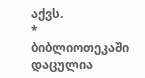აქვს.
* ბიბლიოთეკაში დაცულია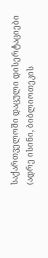საქართველოში დაცული დისერტაციები (ადრე ისინი, ბიბლიოთეკის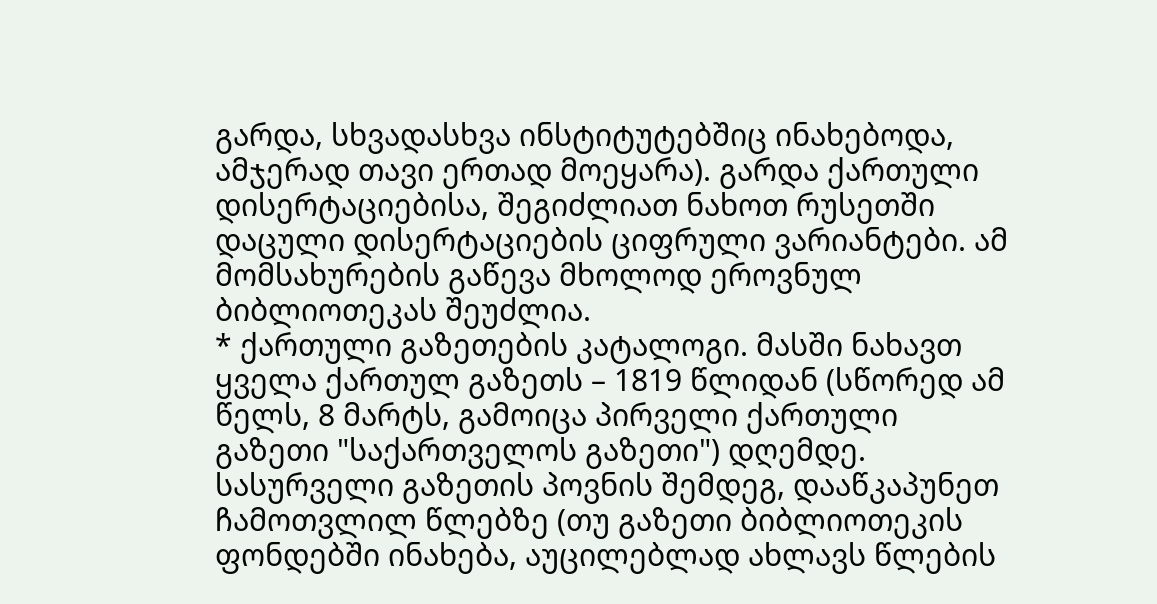გარდა, სხვადასხვა ინსტიტუტებშიც ინახებოდა, ამჯერად თავი ერთად მოეყარა). გარდა ქართული დისერტაციებისა, შეგიძლიათ ნახოთ რუსეთში დაცული დისერტაციების ციფრული ვარიანტები. ამ მომსახურების გაწევა მხოლოდ ეროვნულ ბიბლიოთეკას შეუძლია.
* ქართული გაზეთების კატალოგი. მასში ნახავთ ყველა ქართულ გაზეთს – 1819 წლიდან (სწორედ ამ წელს, 8 მარტს, გამოიცა პირველი ქართული გაზეთი "საქართველოს გაზეთი") დღემდე. სასურველი გაზეთის პოვნის შემდეგ, დააწკაპუნეთ ჩამოთვლილ წლებზე (თუ გაზეთი ბიბლიოთეკის ფონდებში ინახება, აუცილებლად ახლავს წლების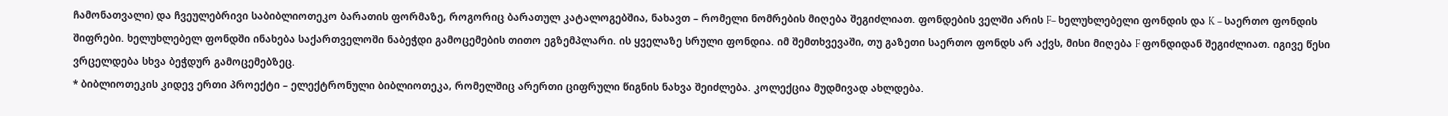ჩამონათვალი) და ჩვეულებრივი საბიბლიოთეკო ბარათის ფორმაზე, როგორიც ბარათულ კატალოგებშია, ნახავთ – რომელი ნომრების მიღება შეგიძლიათ. ფონდების ველში არის F– ხელუხლებელი ფონდის და K – საერთო ფონდის შიფრები. ხელუხლებელ ფონდში ინახება საქართველოში ნაბეჭდი გამოცემების თითო ეგზემპლარი. ის ყველაზე სრული ფონდია. იმ შემთხვევაში, თუ გაზეთი საერთო ფონდს არ აქვს, მისი მიღება F ფონდიდან შეგიძლიათ. იგივე წესი ვრცელდება სხვა ბეჭდურ გამოცემებზეც.
* ბიბლიოთეკის კიდევ ერთი პროექტი – ელექტრონული ბიბლიოთეკა, რომელშიც არერთი ციფრული წიგნის ნახვა შეიძლება. კოლექცია მუდმივად ახლდება.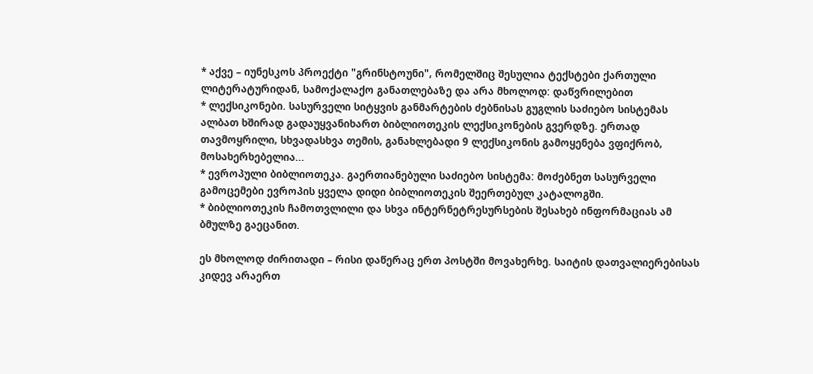* აქვე – იუნესკოს პროექტი "გრინსტოუნი", რომელშიც შესულია ტექსტები ქართული ლიტერატურიდან, სამოქალაქო განათლებაზე და არა მხოლოდ: დაწვრილებით
* ლექსიკონები. სასურველი სიტყვის განმარტების ძებნისას გუგლის საძიებო სისტემას ალბათ ხშირად გადაუყვანიხართ ბიბლიოთეკის ლექსიკონების გვერდზე. ერთად თავმოყრილი, სხვადასხვა თემის, განახლებადი 9 ლექსიკონის გამოყენება ვფიქრობ, მოსახერხებელია...
* ევროპული ბიბლიოთეკა. გაერთიანებული საძიებო სისტემა: მოძებნეთ სასურველი გამოცემები ევროპის ყველა დიდი ბიბლიოთეკის შეერთებულ კატალოგში.
* ბიბლიოთეკის ჩამოთვლილი და სხვა ინტერნეტრესურსების შესახებ ინფორმაციას ამ ბმულზე გაეცანით.

ეს მხოლოდ ძირითადი – რისი დაწერაც ერთ პოსტში მოვახერხე. საიტის დათვალიერებისას კიდევ არაერთ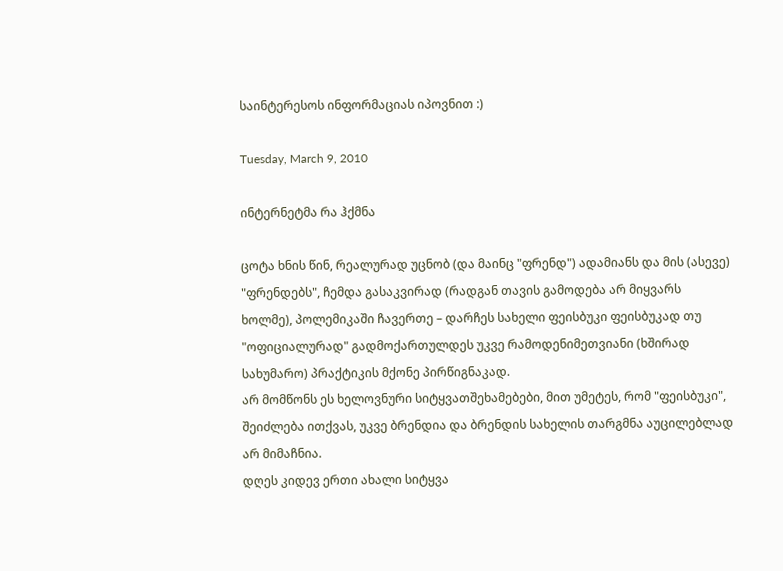საინტერესოს ინფორმაციას იპოვნით :)

Tuesday, March 9, 2010

ინტერნეტმა რა ჰქმნა

ცოტა ხნის წინ, რეალურად უცნობ (და მაინც "ფრენდ") ადამიანს და მის (ასევე) "ფრენდებს", ჩემდა გასაკვირად (რადგან თავის გამოდება არ მიყვარს ხოლმე), პოლემიკაში ჩავერთე – დარჩეს სახელი ფეისბუკი ფეისბუკად თუ "ოფიციალურად" გადმოქართულდეს უკვე რამოდენიმეთვიანი (ხშირად სახუმარო) პრაქტიკის მქონე პირწიგნაკად.
არ მომწონს ეს ხელოვნური სიტყვათშეხამებები, მით უმეტეს, რომ "ფეისბუკი", შეიძლება ითქვას, უკვე ბრენდია და ბრენდის სახელის თარგმნა აუცილებლად არ მიმაჩნია.
დღეს კიდევ ერთი ახალი სიტყვა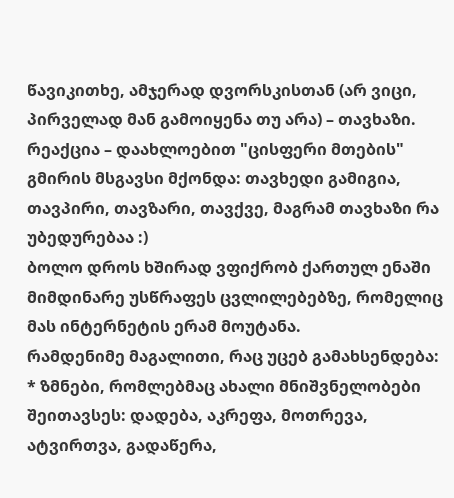წავიკითხე, ამჯერად დვორსკისთან (არ ვიცი,
პირველად მან გამოიყენა თუ არა) – თავხაზი. რეაქცია – დაახლოებით "ცისფერი მთების" გმირის მსგავსი მქონდა: თავხედი გამიგია, თავპირი, თავზარი, თავქვე, მაგრამ თავხაზი რა უბედურებაა :)
ბოლო დროს ხშირად ვფიქრობ ქართულ ენაში მიმდინარე უსწრაფეს ცვლილებებზე, რომელიც მას ინტერნეტის ერამ მოუტანა.
რამდენიმე მაგალითი, რაც უცებ გამახსენდება:
* ზმნები, რომლებმაც ახალი მნიშვნელობები შეითავსეს: დადება, აკრეფა, მოთრევა, ატვირთვა, გადაწერა,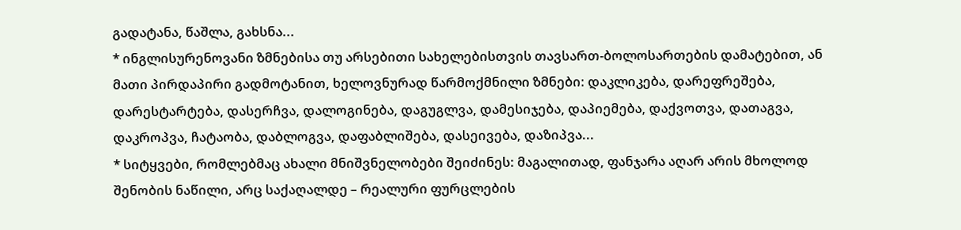გადატანა, წაშლა, გახსნა...
* ინგლისურენოვანი ზმნებისა თუ არსებითი სახელებისთვის თავსართ-ბოლოსართების დამატებით, ან მათი პირდაპირი გადმოტანით, ხელოვნურად წარმოქმნილი ზმნები: დაკლიკება, დარეფრეშება, დარესტარტება, დასერჩვა, დალოგინება, დაგუგლვა, დამესიჯება, დაპიემება, დაქვოთვა, დათაგვა, დაკროპვა, ჩატაობა, დაბლოგვა, დაფაბლიშება, დასეივება, დაზიპვა...
* სიტყვები, რომლებმაც ახალი მნიშვნელობები შეიძინეს: მაგალითად, ფანჯარა აღარ არის მხოლოდ შენობის ნაწილი, არც საქაღალდე – რეალური ფურცლების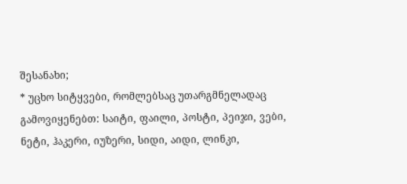შესანახი;
* უცხო სიტყვები, რომლებსაც უთარგმნელადაც გამოვიყენებთ: საიტი, ფაილი, პოსტი, პეიჯი, ვები, ნეტი, ჰაკერი, იუზერი, სიდი, აიდი, ლინკი,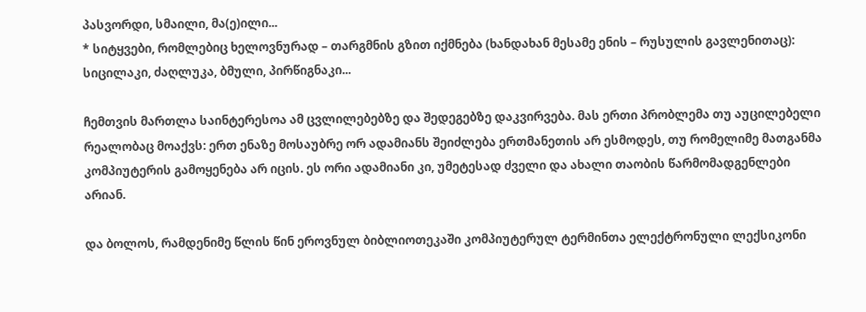პასვორდი, სმაილი, მა(ე)ილი...
* სიტყვები, რომლებიც ხელოვნურად – თარგმნის გზით იქმნება (ხანდახან მესამე ენის – რუსულის გავლენითაც): სიცილაკი, ძაღლუკა, ბმული, პირწიგნაკი...

ჩემთვის მართლა საინტერესოა ამ ცვლილებებზე და შედეგებზე დაკვირვება. მას ერთი პრობლემა თუ აუცილებელი რეალობაც მოაქვს: ერთ ენაზე მოსაუბრე ორ ადამიანს შეიძლება ერთმანეთის არ ესმოდეს, თუ რომელიმე მათგანმა კომპიუტერის გამოყენება არ იცის. ეს ორი ადამიანი კი, უმეტესად ძველი და ახალი თაობის წარმომადგენლები არიან.

და ბოლოს, რამდენიმე წლის წინ ეროვნულ ბიბლიოთეკაში კომპიუტერულ ტერმინთა ელექტრონული ლექსიკონი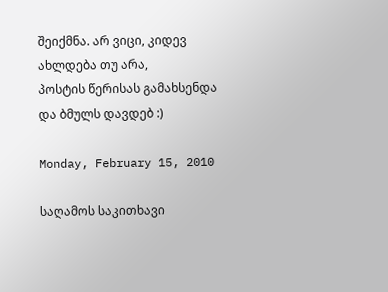შეიქმნა. არ ვიცი, კიდევ ახლდება თუ არა,
პოსტის წერისას გამახსენდა და ბმულს დავდებ :)

Monday, February 15, 2010

საღამოს საკითხავი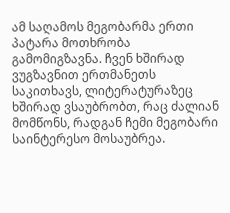ამ საღამოს მეგობარმა ერთი პატარა მოთხრობა გამომიგზავნა. ჩვენ ხშირად ვუგზავნით ერთმანეთს საკითხავს, ლიტერატურაზეც ხშირად ვსაუბრობთ, რაც ძალიან მომწონს, რადგან ჩემი მეგობარი საინტერესო მოსაუბრეა.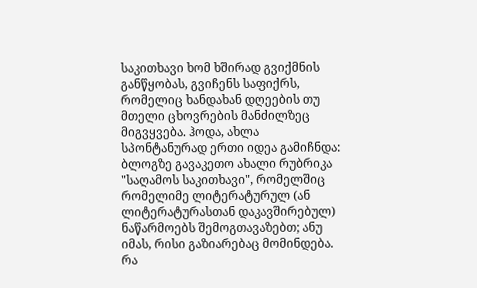საკითხავი ხომ ხშირად გვიქმნის განწყობას, გვიჩენს საფიქრს, რომელიც ხანდახან დღეების თუ მთელი ცხოვრების მანძილზეც მიგვყვება. ჰოდა, ახლა სპონტანურად ერთი იდეა გამიჩნდა: ბლოგზე გავაკეთო ახალი რუბრიკა "საღამოს საკითხავი", რომელშიც რომელიმე ლიტერატურულ (ან ლიტერატურასთან დაკავშირებულ) ნაწარმოებს შემოგთავაზებთ; ანუ იმას, რისი გაზიარებაც მომინდება. რა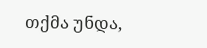თქმა უნდა,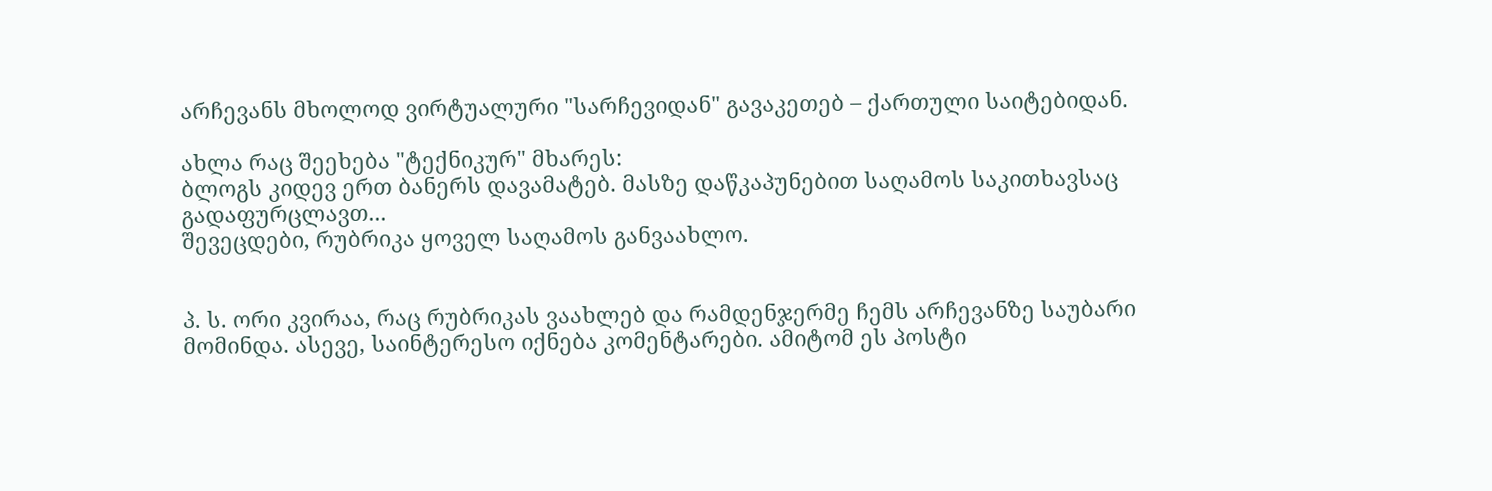არჩევანს მხოლოდ ვირტუალური "სარჩევიდან" გავაკეთებ – ქართული საიტებიდან.

ახლა რაც შეეხება "ტექნიკურ" მხარეს:
ბლოგს კიდევ ერთ ბანერს დავამატებ. მასზე დაწკაპუნებით საღამოს საკითხავსაც გადაფურცლავთ...
შევეცდები, რუბრიკა ყოველ საღამოს განვაახლო.


პ. ს. ორი კვირაა, რაც რუბრიკას ვაახლებ და რამდენჯერმე ჩემს არჩევანზე საუბარი მომინდა. ასევე, საინტერესო იქნება კომენტარები. ამიტომ ეს პოსტი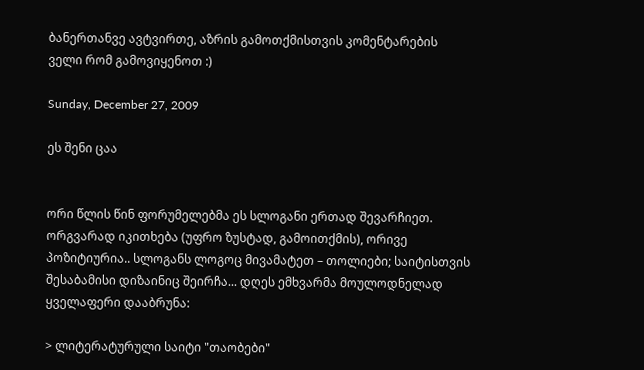ბანერთანვე ავტვირთე, აზრის გამოთქმისთვის კომენტარების ველი რომ გამოვიყენოთ :)

Sunday, December 27, 2009

ეს შენი ცაა


ორი წლის წინ ფორუმელებმა ეს სლოგანი ერთად შევარჩიეთ. ორგვარად იკითხება (უფრო ზუსტად, გამოითქმის), ორივე პოზიტიურია.. სლოგანს ლოგოც მივამატეთ – თოლიები; საიტისთვის შესაბამისი დიზაინიც შეირჩა... დღეს ემხვარმა მოულოდნელად ყველაფერი დააბრუნა:

> ლიტერატურული საიტი "თაობები"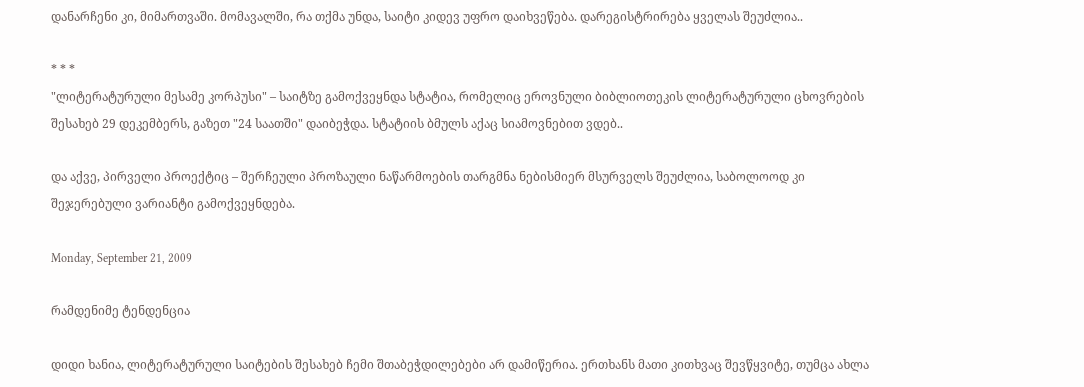დანარჩენი კი, მიმართვაში. მომავალში, რა თქმა უნდა, საიტი კიდევ უფრო დაიხვეწება. დარეგისტრირება ყველას შეუძლია..

* * *
"ლიტერატურული მესამე კორპუსი" – საიტზე გამოქვეყნდა სტატია, რომელიც ეროვნული ბიბლიოთეკის ლიტერატურული ცხოვრების შესახებ 29 დეკემბერს, გაზეთ "24 საათში" დაიბეჭდა. სტატიის ბმულს აქაც სიამოვნებით ვდებ..

და აქვე, პირველი პროექტიც – შერჩეული პროზაული ნაწარმოების თარგმნა ნებისმიერ მსურველს შეუძლია, საბოლოოდ კი შეჯერებული ვარიანტი გამოქვეყნდება.

Monday, September 21, 2009

რამდენიმე ტენდენცია

დიდი ხანია, ლიტერატურული საიტების შესახებ ჩემი შთაბეჭდილებები არ დამიწერია. ერთხანს მათი კითხვაც შევწყვიტე, თუმცა ახლა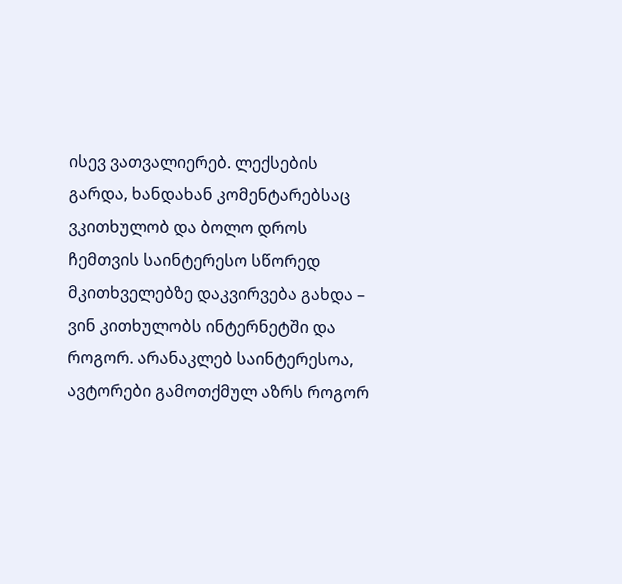ისევ ვათვალიერებ. ლექსების გარდა, ხანდახან კომენტარებსაც ვკითხულობ და ბოლო დროს ჩემთვის საინტერესო სწორედ მკითხველებზე დაკვირვება გახდა – ვინ კითხულობს ინტერნეტში და როგორ. არანაკლებ საინტერესოა, ავტორები გამოთქმულ აზრს როგორ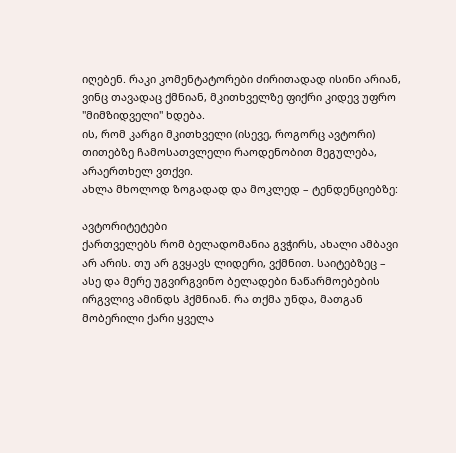იღებენ. რაკი კომენტატორები ძირითადად ისინი არიან, ვინც თავადაც ქმნიან, მკითხველზე ფიქრი კიდევ უფრო "მიმზიდველი" ხდება.
ის, რომ კარგი მკითხველი (ისევე, როგორც ავტორი) თითებზე ჩამოსათვლელი რაოდენობით მეგულება, არაერთხელ ვთქვი.
ახლა მხოლოდ ზოგადად და მოკლედ – ტენდენციებზე:

ავტორიტეტები
ქართველებს რომ ბელადომანია გვჭირს, ახალი ამბავი არ არის. თუ არ გვყავს ლიდერი, ვქმნით. საიტებზეც – ასე და მერე უგვირგვინო ბელადები ნაწარმოებების ირგვლივ ამინდს ჰქმნიან. რა თქმა უნდა, მათგან მობერილი ქარი ყველა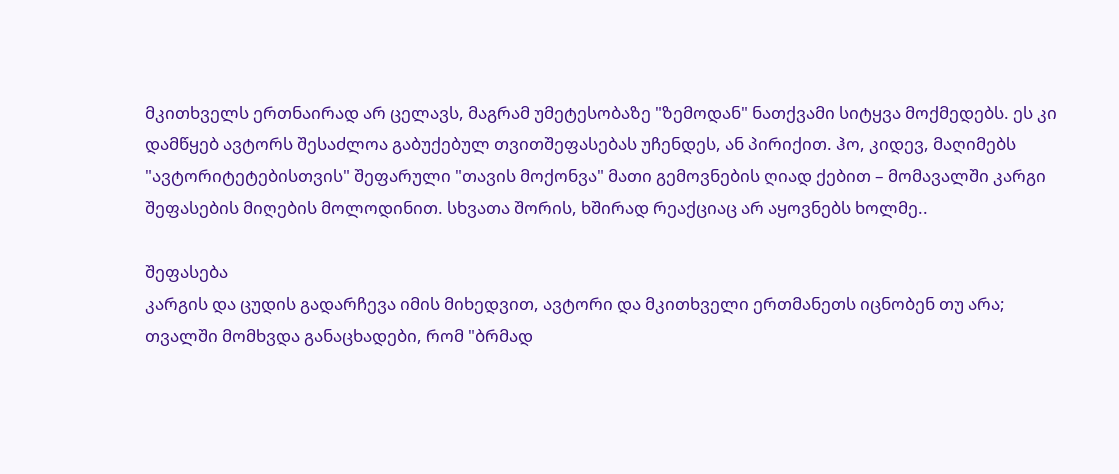მკითხველს ერთნაირად არ ცელავს, მაგრამ უმეტესობაზე "ზემოდან" ნათქვამი სიტყვა მოქმედებს. ეს კი დამწყებ ავტორს შესაძლოა გაბუქებულ თვითშეფასებას უჩენდეს, ან პირიქით. ჰო, კიდევ, მაღიმებს "ავტორიტეტებისთვის" შეფარული "თავის მოქონვა" მათი გემოვნების ღიად ქებით – მომავალში კარგი შეფასების მიღების მოლოდინით. სხვათა შორის, ხშირად რეაქციაც არ აყოვნებს ხოლმე..

შეფასება
კარგის და ცუდის გადარჩევა იმის მიხედვით, ავტორი და მკითხველი ერთმანეთს იცნობენ თუ არა;
თვალში მომხვდა განაცხადები, რომ "ბრმად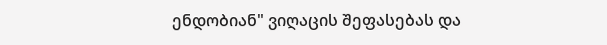ენდობიან" ვიღაცის შეფასებას და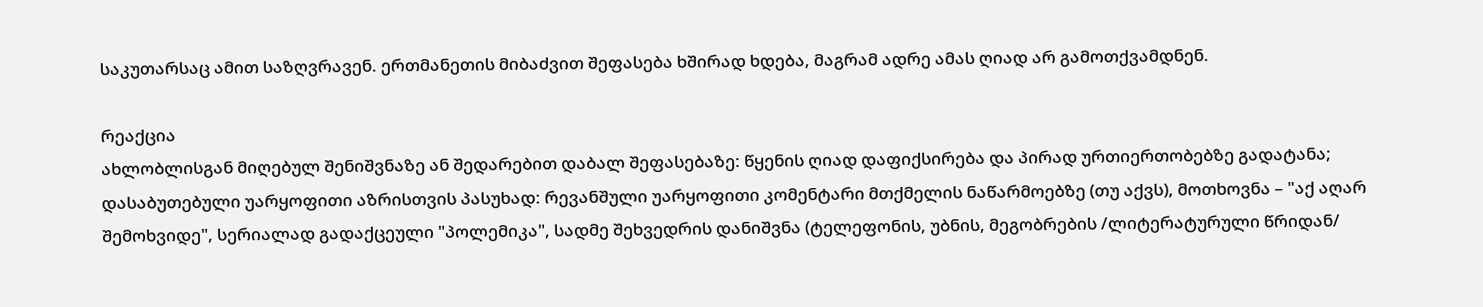საკუთარსაც ამით საზღვრავენ. ერთმანეთის მიბაძვით შეფასება ხშირად ხდება, მაგრამ ადრე ამას ღიად არ გამოთქვამდნენ.

რეაქცია
ახლობლისგან მიღებულ შენიშვნაზე ან შედარებით დაბალ შეფასებაზე: წყენის ღიად დაფიქსირება და პირად ურთიერთობებზე გადატანა;
დასაბუთებული უარყოფითი აზრისთვის პასუხად: რევანშული უარყოფითი კომენტარი მთქმელის ნაწარმოებზე (თუ აქვს), მოთხოვნა – "აქ აღარ შემოხვიდე", სერიალად გადაქცეული "პოლემიკა", სადმე შეხვედრის დანიშვნა (ტელეფონის, უბნის, მეგობრების /ლიტერატურული წრიდან/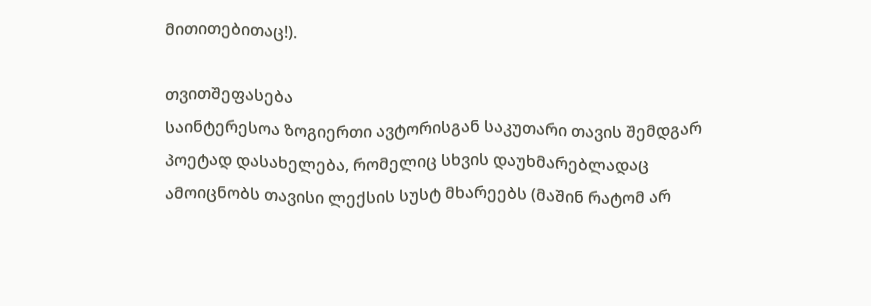მითითებითაც!).

თვითშეფასება
საინტერესოა ზოგიერთი ავტორისგან საკუთარი თავის შემდგარ პოეტად დასახელება, რომელიც სხვის დაუხმარებლადაც ამოიცნობს თავისი ლექსის სუსტ მხარეებს (მაშინ რატომ არ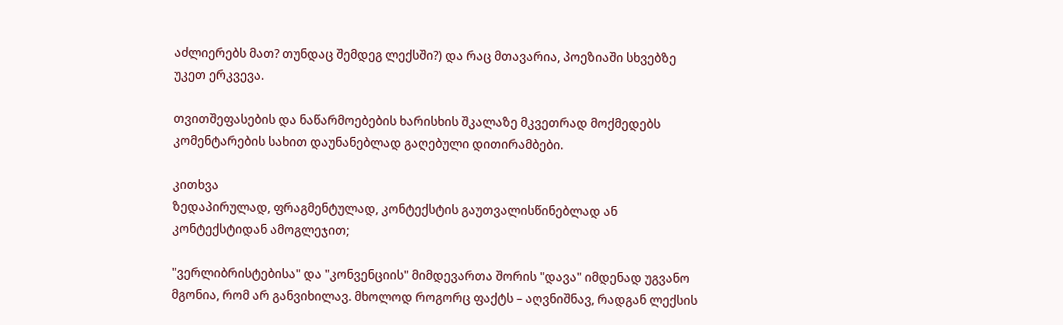აძლიერებს მათ? თუნდაც შემდეგ ლექსში?) და რაც მთავარია, პოეზიაში სხვებზე უკეთ ერკვევა.

თვითშეფასების და ნაწარმოებების ხარისხის შკალაზე მკვეთრად მოქმედებს კომენტარების სახით დაუნანებლად გაღებული დითირამბები.

კითხვა
ზედაპირულად, ფრაგმენტულად, კონტექსტის გაუთვალისწინებლად ან კონტექსტიდან ამოგლეჯით;

"ვერლიბრისტებისა" და "კონვენციის" მიმდევართა შორის "დავა" იმდენად უგვანო მგონია, რომ არ განვიხილავ. მხოლოდ როგორც ფაქტს – აღვნიშნავ, რადგან ლექსის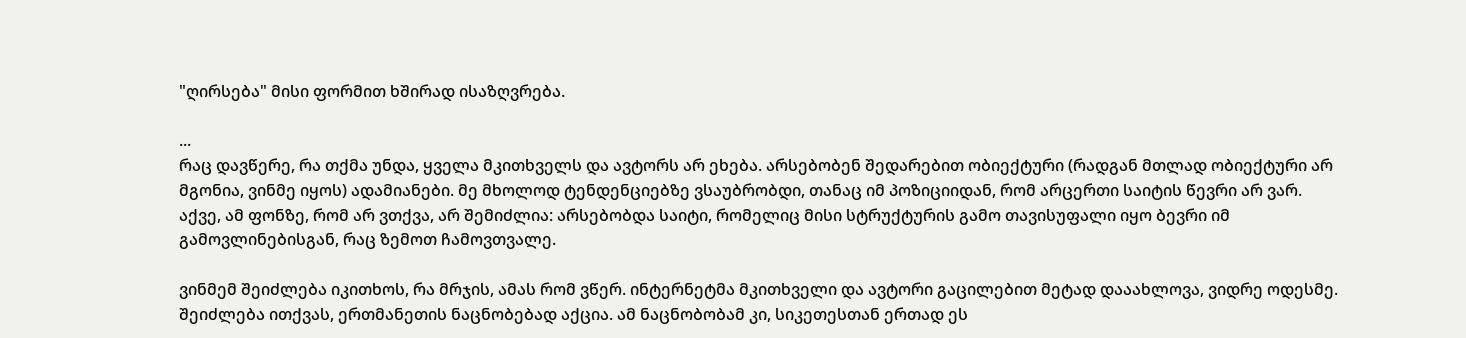"ღირსება" მისი ფორმით ხშირად ისაზღვრება.

...
რაც დავწერე, რა თქმა უნდა, ყველა მკითხველს და ავტორს არ ეხება. არსებობენ შედარებით ობიექტური (რადგან მთლად ობიექტური არ მგონია, ვინმე იყოს) ადამიანები. მე მხოლოდ ტენდენციებზე ვსაუბრობდი, თანაც იმ პოზიციიდან, რომ არცერთი საიტის წევრი არ ვარ.
აქვე, ამ ფონზე, რომ არ ვთქვა, არ შემიძლია: არსებობდა საიტი, რომელიც მისი სტრუქტურის გამო თავისუფალი იყო ბევრი იმ გამოვლინებისგან, რაც ზემოთ ჩამოვთვალე.

ვინმემ შეიძლება იკითხოს, რა მრჯის, ამას რომ ვწერ. ინტერნეტმა მკითხველი და ავტორი გაცილებით მეტად დააახლოვა, ვიდრე ოდესმე. შეიძლება ითქვას, ერთმანეთის ნაცნობებად აქცია. ამ ნაცნობობამ კი, სიკეთესთან ერთად ეს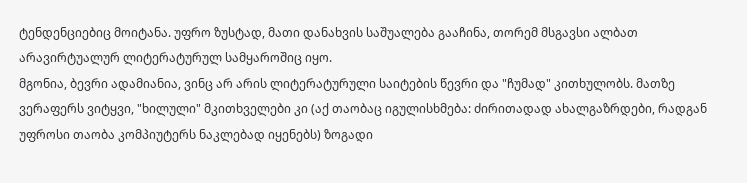ტენდენციებიც მოიტანა. უფრო ზუსტად, მათი დანახვის საშუალება გააჩინა, თორემ მსგავსი ალბათ არავირტუალურ ლიტერატურულ სამყაროშიც იყო.
მგონია, ბევრი ადამიანია, ვინც არ არის ლიტერატურული საიტების წევრი და "ჩუმად" კითხულობს. მათზე ვერაფერს ვიტყვი, "ხილული" მკითხველები კი (აქ თაობაც იგულისხმება: ძირითადად ახალგაზრდები, რადგან უფროსი თაობა კომპიუტერს ნაკლებად იყენებს) ზოგადი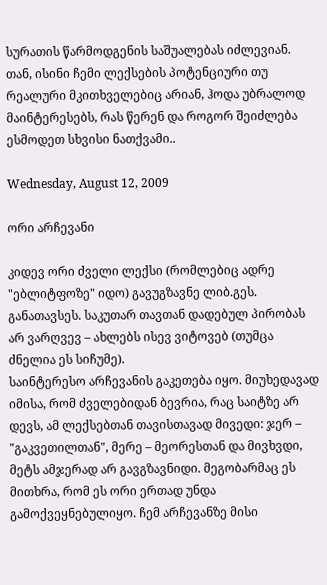სურათის წარმოდგენის საშუალებას იძლევიან. თან, ისინი ჩემი ლექსების პოტენციური თუ რეალური მკითხველებიც არიან, ჰოდა უბრალოდ მაინტერესებს, რას წერენ და როგორ შეიძლება ესმოდეთ სხვისი ნათქვამი..

Wednesday, August 12, 2009

ორი არჩევანი

კიდევ ორი ძველი ლექსი (რომლებიც ადრე "ებლიტფოზე" იდო) გავუგზავნე ლიბ.გეს. განათავსეს. საკუთარ თავთან დადებულ პირობას არ ვარღვევ – ახლებს ისევ ვიტოვებ (თუმცა ძნელია ეს სიჩუმე).
საინტერესო არჩევანის გაკეთება იყო. მიუხედავად იმისა, რომ ძველებიდან ბევრია, რაც საიტზე არ დევს, ამ ლექსებთან თავისთავად მივედი: ჯერ – "გაკვეთილთან", მერე – მეორესთან და მივხვდი, მეტს ამჯერად არ გავგზავნიდი. მეგობარმაც ეს მითხრა, რომ ეს ორი ერთად უნდა გამოქვეყნებულიყო. ჩემ არჩევანზე მისი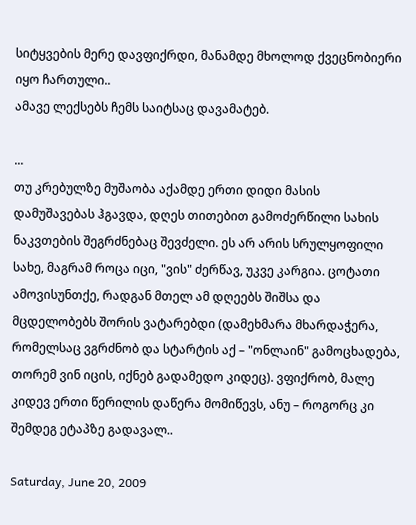სიტყვების მერე დავფიქრდი, მანამდე მხოლოდ ქვეცნობიერი იყო ჩართული..
ამავე ლექსებს ჩემს საიტსაც დავამატებ.

...
თუ კრებულზე მუშაობა აქამდე ერთი დიდი მასის დამუშავებას ჰგავდა, დღეს თითებით გამოძერწილი სახის ნაკვთების შეგრძნებაც შევძელი. ეს არ არის სრულყოფილი სახე, მაგრამ როცა იცი, "ვის" ძერწავ, უკვე კარგია. ცოტათი ამოვისუნთქე, რადგან მთელ ამ დღეებს შიშსა და მცდელობებს შორის ვატარებდი (დამეხმარა მხარდაჭერა, რომელსაც ვგრძნობ და სტარტის აქ – "ონლაინ" გამოცხადება, თორემ ვინ იცის, იქნებ გადამედო კიდეც). ვფიქრობ, მალე კიდევ ერთი წერილის დაწერა მომიწევს, ანუ – როგორც კი შემდეგ ეტაპზე გადავალ..

Saturday, June 20, 2009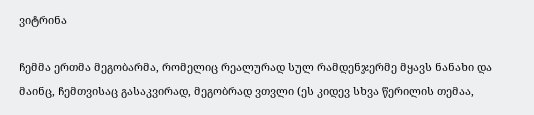ვიტრინა

ჩემმა ერთმა მეგობარმა, რომელიც რეალურად სულ რამდენჯერმე მყავს ნანახი და მაინც, ჩემთვისაც გასაკვირად, მეგობრად ვთვლი (ეს კიდევ სხვა წერილის თემაა,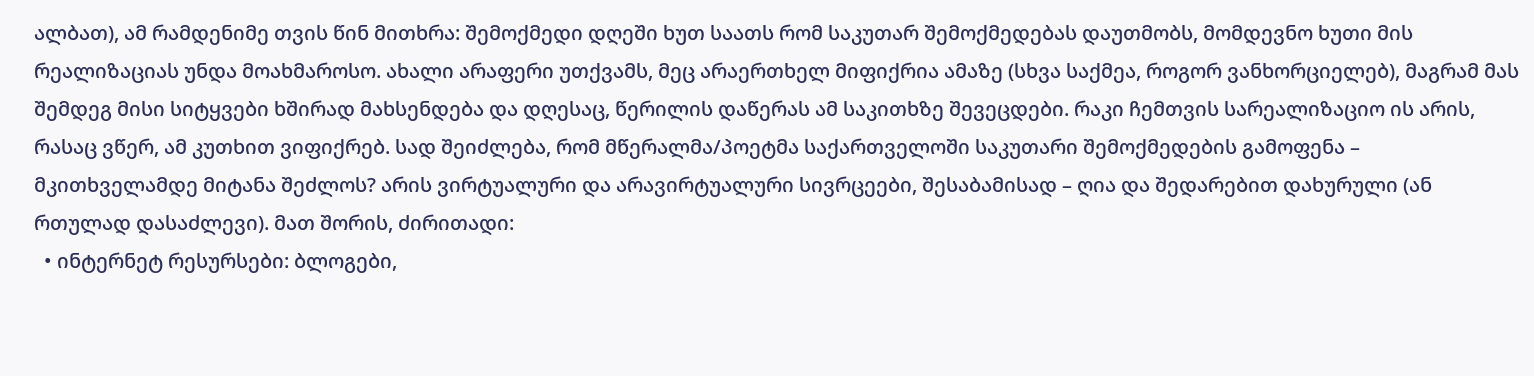ალბათ), ამ რამდენიმე თვის წინ მითხრა: შემოქმედი დღეში ხუთ საათს რომ საკუთარ შემოქმედებას დაუთმობს, მომდევნო ხუთი მის რეალიზაციას უნდა მოახმაროსო. ახალი არაფერი უთქვამს, მეც არაერთხელ მიფიქრია ამაზე (სხვა საქმეა, როგორ ვანხორციელებ), მაგრამ მას შემდეგ მისი სიტყვები ხშირად მახსენდება და დღესაც, წერილის დაწერას ამ საკითხზე შევეცდები. რაკი ჩემთვის სარეალიზაციო ის არის, რასაც ვწერ, ამ კუთხით ვიფიქრებ. სად შეიძლება, რომ მწერალმა/პოეტმა საქართველოში საკუთარი შემოქმედების გამოფენა – მკითხველამდე მიტანა შეძლოს? არის ვირტუალური და არავირტუალური სივრცეები, შესაბამისად – ღია და შედარებით დახურული (ან რთულად დასაძლევი). მათ შორის, ძირითადი:
  • ინტერნეტ რესურსები: ბლოგები,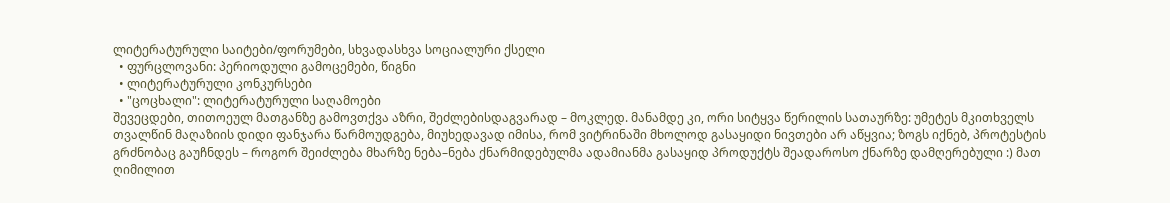ლიტერატურული საიტები/ფორუმები, სხვადასხვა სოციალური ქსელი
  • ფურცლოვანი: პერიოდული გამოცემები, წიგნი
  • ლიტერატურული კონკურსები
  • "ცოცხალი": ლიტერატურული საღამოები
შევეცდები, თითოეულ მათგანზე გამოვთქვა აზრი, შეძლებისდაგვარად – მოკლედ. მანამდე კი, ორი სიტყვა წერილის სათაურზე: უმეტეს მკითხველს თვალწინ მაღაზიის დიდი ფანჯარა წარმოუდგება, მიუხედავად იმისა, რომ ვიტრინაში მხოლოდ გასაყიდი ნივთები არ აწყვია; ზოგს იქნებ, პროტესტის გრძნობაც გაუჩნდეს – როგორ შეიძლება მხარზე ნება–ნება ქნარმიდებულმა ადამიანმა გასაყიდ პროდუქტს შეადაროსო ქნარზე დამღერებული :) მათ ღიმილით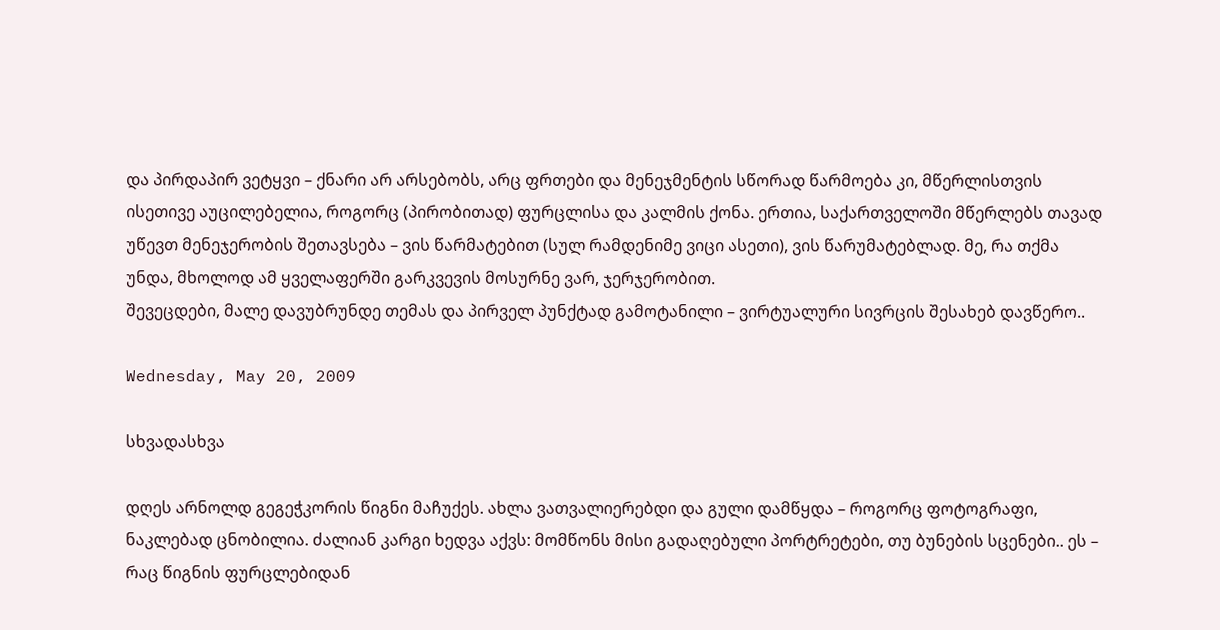და პირდაპირ ვეტყვი – ქნარი არ არსებობს, არც ფრთები და მენეჯმენტის სწორად წარმოება კი, მწერლისთვის ისეთივე აუცილებელია, როგორც (პირობითად) ფურცლისა და კალმის ქონა. ერთია, საქართველოში მწერლებს თავად უწევთ მენეჯერობის შეთავსება – ვის წარმატებით (სულ რამდენიმე ვიცი ასეთი), ვის წარუმატებლად. მე, რა თქმა უნდა, მხოლოდ ამ ყველაფერში გარკვევის მოსურნე ვარ, ჯერჯერობით.
შევეცდები, მალე დავუბრუნდე თემას და პირველ პუნქტად გამოტანილი – ვირტუალური სივრცის შესახებ დავწერო..

Wednesday, May 20, 2009

სხვადასხვა

დღეს არნოლდ გეგეჭკორის წიგნი მაჩუქეს. ახლა ვათვალიერებდი და გული დამწყდა – როგორც ფოტოგრაფი, ნაკლებად ცნობილია. ძალიან კარგი ხედვა აქვს: მომწონს მისი გადაღებული პორტრეტები, თუ ბუნების სცენები.. ეს – რაც წიგნის ფურცლებიდან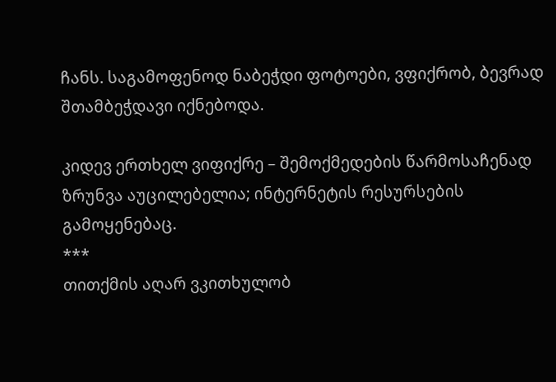ჩანს. საგამოფენოდ ნაბეჭდი ფოტოები, ვფიქრობ, ბევრად შთამბეჭდავი იქნებოდა.

კიდევ ერთხელ ვიფიქრე – შემოქმედების წარმოსაჩენად ზრუნვა აუცილებელია; ინტერნეტის რესურსების გამოყენებაც.
***
თითქმის აღარ ვკითხულობ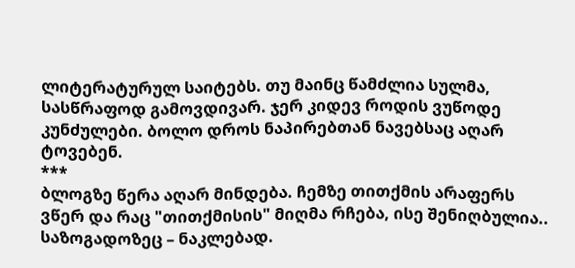ლიტერატურულ საიტებს. თუ მაინც წამძლია სულმა, სასწრაფოდ გამოვდივარ. ჯერ კიდევ როდის ვუწოდე კუნძულები. ბოლო დროს ნაპირებთან ნავებსაც აღარ ტოვებენ.
***
ბლოგზე წერა აღარ მინდება. ჩემზე თითქმის არაფერს ვწერ და რაც "თითქმისის" მიღმა რჩება, ისე შენიღბულია..
საზოგადოზეც – ნაკლებად.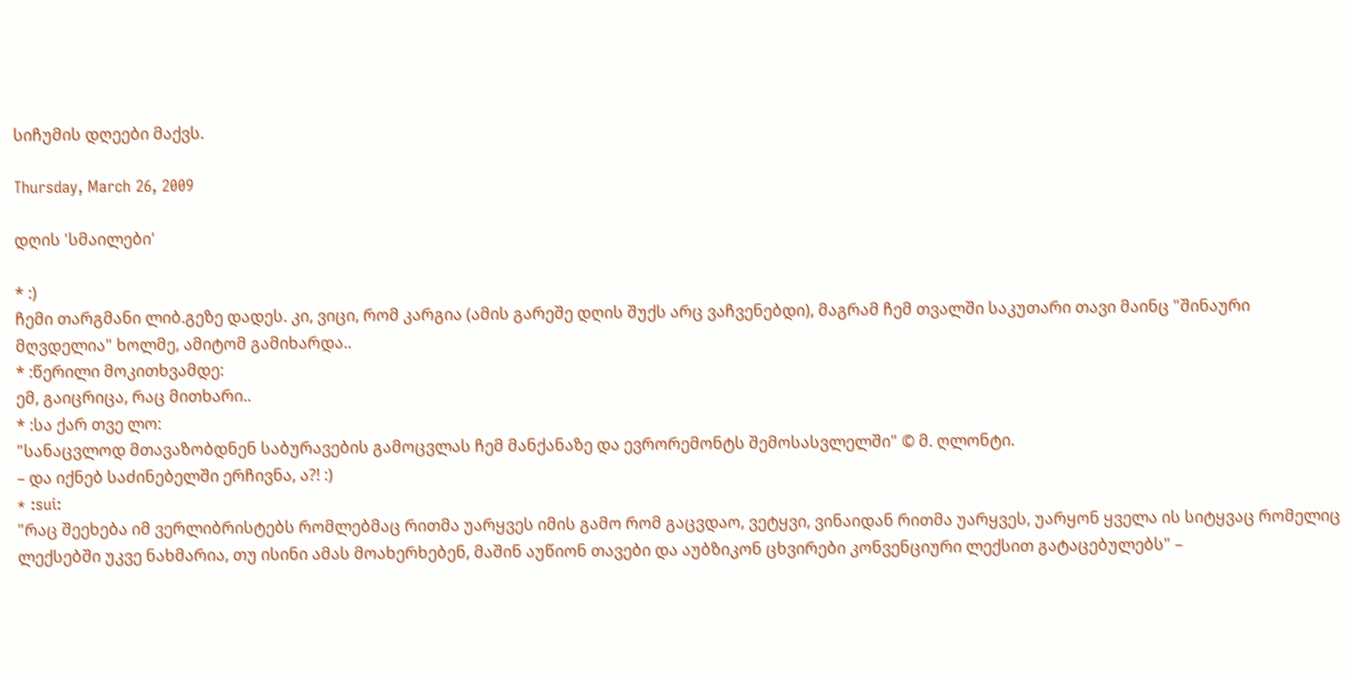სიჩუმის დღეები მაქვს.

Thursday, March 26, 2009

დღის 'სმაილები'

* :)
ჩემი თარგმანი ლიბ.გეზე დადეს. კი, ვიცი, რომ კარგია (ამის გარეშე დღის შუქს არც ვაჩვენებდი), მაგრამ ჩემ თვალში საკუთარი თავი მაინც "შინაური მღვდელია" ხოლმე, ამიტომ გამიხარდა..
* :წერილი მოკითხვამდე:
ემ, გაიცრიცა, რაც მითხარი..
* :სა ქარ თვე ლო:
"სანაცვლოდ მთავაზობდნენ საბურავების გამოცვლას ჩემ მანქანაზე და ევრორემონტს შემოსასვლელში" © მ. ღლონტი.
– და იქნებ საძინებელში ერჩივნა, ა?! :)
* :sui:
"რაც შეეხება იმ ვერლიბრისტებს რომლებმაც რითმა უარყვეს იმის გამო რომ გაცვდაო, ვეტყვი, ვინაიდან რითმა უარყვეს, უარყონ ყველა ის სიტყვაც რომელიც ლექსებში უკვე ნახმარია, თუ ისინი ამას მოახერხებენ, მაშინ აუწიონ თავები და აუბზიკონ ცხვირები კონვენციური ლექსით გატაცებულებს" –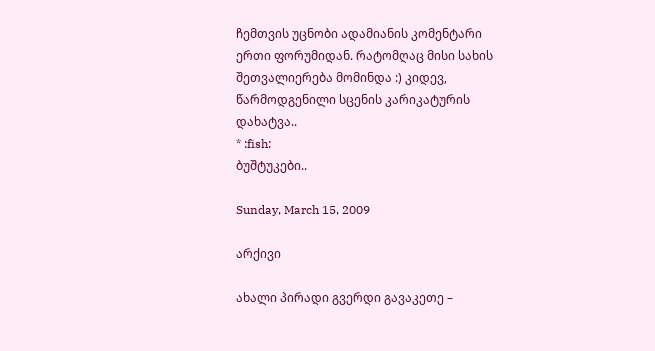ჩემთვის უცნობი ადამიანის კომენტარი ერთი ფორუმიდან. რატომღაც მისი სახის შეთვალიერება მომინდა :) კიდევ, წარმოდგენილი სცენის კარიკატურის დახატვა..
* :fish:
ბუშტუკები..

Sunday, March 15, 2009

არქივი

ახალი პირადი გვერდი გავაკეთე –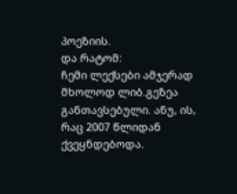პოეზიის.
და რატომ:
ჩემი ლექსები ამჯერად მხოლოდ ლიბ.გეზეა განთავსებული. ანუ, ის, რაც 2007 წლიდან ქვეყნდებოდა.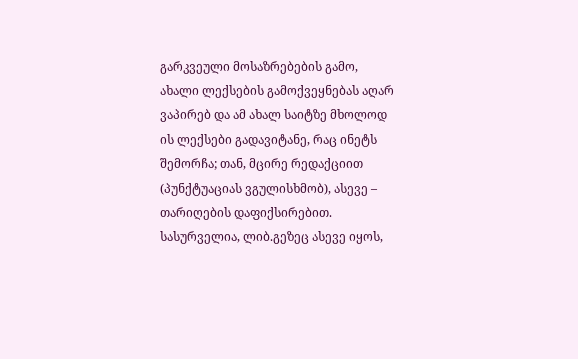გარკვეული მოსაზრებების გამო, ახალი ლექსების გამოქვეყნებას აღარ ვაპირებ და ამ ახალ საიტზე მხოლოდ ის ლექსები გადავიტანე, რაც ინეტს შემორჩა; თან, მცირე რედაქციით (პუნქტუაციას ვგულისხმობ), ასევე – თარიღების დაფიქსირებით. სასურველია, ლიბ.გეზეც ასევე იყოს,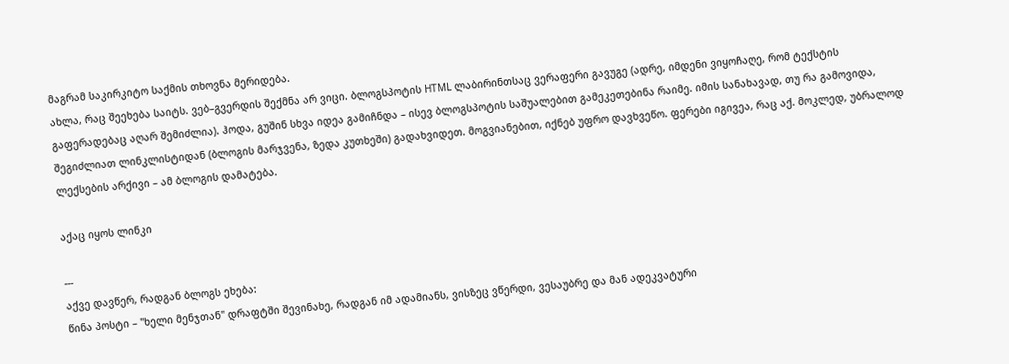მაგრამ საკირკიტო საქმის თხოვნა მერიდება.
ახლა, რაც შეეხება საიტს. ვებ–გვერდის შექმნა არ ვიცი. ბლოგსპოტის HTML ლაბირინთსაც ვერაფერი გავუგე (ადრე, იმდენი ვიყოჩაღე, რომ ტექსტის გაფერადებაც აღარ შემიძლია). ჰოდა, გუშინ სხვა იდეა გამიჩნდა – ისევ ბლოგსპოტის საშუალებით გამეკეთებინა რაიმე. იმის სანახავად, თუ რა გამოვიდა, შეგიძლიათ ლინკლისტიდან (ბლოგის მარჯვენა, ზედა კუთხეში) გადახვიდეთ. მოგვიანებით, იქნებ უფრო დავხვეწო. ფერები იგივეა, რაც აქ. მოკლედ, უბრალოდ ლექსების არქივი – ამ ბლოგის დამატება.

აქაც იყოს ლინკი

---
აქვე დავწერ, რადგან ბლოგს ეხება:
წინა პოსტი – "ხელი მენჯთან" დრაფტში შევინახე, რადგან იმ ადამიანს, ვისზეც ვწერდი, ვესაუბრე და მან ადეკვატური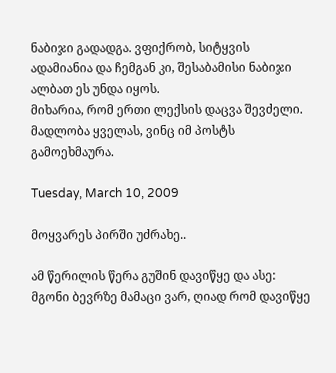ნაბიჯი გადადგა. ვფიქრობ, სიტყვის ადამიანია და ჩემგან კი, შესაბამისი ნაბიჯი ალბათ ეს უნდა იყოს.
მიხარია, რომ ერთი ლექსის დაცვა შევძელი.
მადლობა ყველას, ვინც იმ პოსტს გამოეხმაურა.

Tuesday, March 10, 2009

მოყვარეს პირში უძრახე..

ამ წერილის წერა გუშინ დავიწყე და ასე:
მგონი ბევრზე მამაცი ვარ, ღიად რომ დავიწყე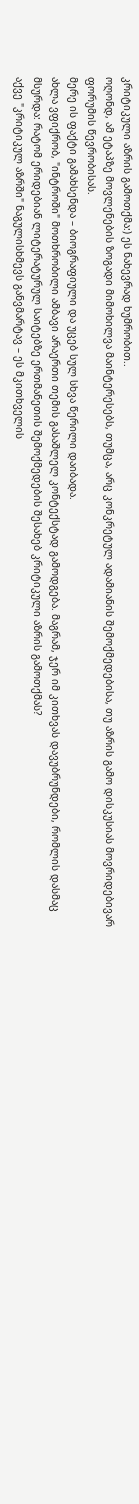კრიტიკული აზრის გამოთქმა:) ეს ნახევრად ხუმრობით..
ოღონდ, ამ ეტაპზე მოვლენების ზოგადი მიმოხილვა მაინტერესებს, თუმცა, არც კონკრეტულ ადამიანის შემოქმედებისა, თუ აზრის გამო დისკუსიას მოვრიდებივარ ფორუმის წევრობისას.
მერე ის ფაქტი გამახსენდა – ბიოგრაფიული და უცებ სულ სხვა წერილი დაიბადა.
ახლა ვფიქრობ, "ინტროში" მოთხრობილი ამბავი არაერთი თემის გასაშლელ კონტექსტად გამოდგება. მაგრამ, ჯერ იმ კითხვას დავუბრუნდები, რომლის დასმაც მსურდა: რატომ ერიდებიან ლიტერატურულ საიტებზე ერთმანეთის შემოქმედების შესახებ კრიტიკული აზრის გამოთქმას?
აქვე "კრიტიკულ აზრში" ნაგულისხმევს განვმარტავ – ეს მკითხველის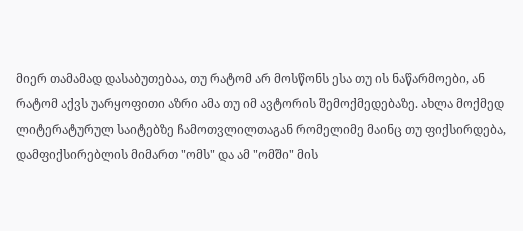მიერ თამამად დასაბუთებაა, თუ რატომ არ მოსწონს ესა თუ ის ნაწარმოები, ან რატომ აქვს უარყოფითი აზრი ამა თუ იმ ავტორის შემოქმედებაზე. ახლა მოქმედ ლიტერატურულ საიტებზე ჩამოთვლილთაგან რომელიმე მაინც თუ ფიქსირდება, დამფიქსირებლის მიმართ "ომს" და ამ "ომში" მის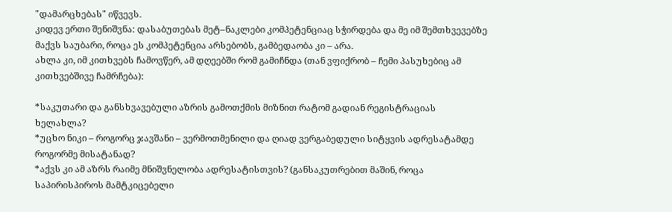"დამარცხებას" იწვევს.
კიდევ ერთი შენიშვნა: დასაბუთებას მეტ–ნაკლები კომპეტენციაც სჭირდება და მე იმ შემთხვევებზე მაქვს საუბარი, როცა ეს კომპეტენცია არსებობს, გამბედაობა კი – არა.
ახლა კი, იმ კითხვებს ჩამოვწერ, ამ დღეებში რომ გამიჩნდა (თან ვფიქრობ – ჩემი პასუხებიც ამ კითხვებშივე ჩამრჩება):

*საკუთარი და განსხვავებული აზრის გამოთქმის მიზნით რატომ გადიან რეგისტრაციას ხელახლა?
*უცხო ნიკი – როგორც ჯავშანი – ვერმოთმენილი და ღიად ვერგაბედული სიტყვის ადრესატამდე როგორმე მისატანად?
*აქვს კი ამ აზრს რაიმე მნიშვნელობა ადრესატისთვის? (განსაკუთრებით მაშინ, როცა საპირისპიროს მამტკიცებელი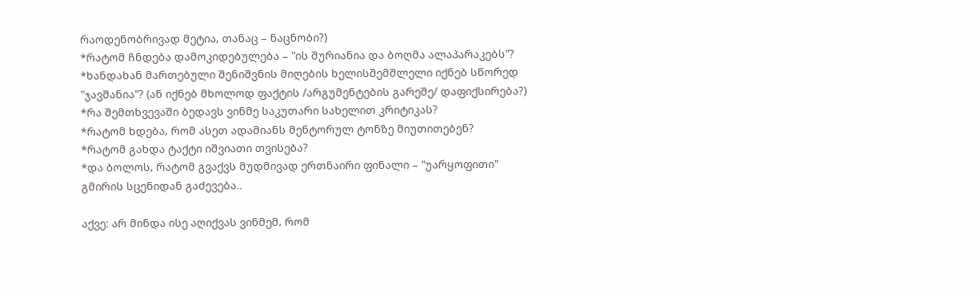რაოდენობრივად მეტია, თანაც – ნაცნობი?)
*რატომ ჩნდება დამოკიდებულება – "ის შურიანია და ბოღმა ალაპარაკებს"?
*ხანდახან მართებული შენიშვნის მიღების ხელისშემშლელი იქნებ სწორედ "ჯავშანია"? (ან იქნებ მხოლოდ ფაქტის /არგუმენტების გარეშე/ დაფიქსირება?)
*რა შემთხვევაში ბედავს ვინმე საკუთარი სახელით კრიტიკას?
*რატომ ხდება, რომ ასეთ ადამიანს მენტორულ ტონზე მიუთითებენ?
*რატომ გახდა ტაქტი იშვიათი თვისება?
*და ბოლოს, რატომ გვაქვს მუდმივად ერთნაირი ფინალი – "უარყოფითი" გმირის სცენიდან გაძევება..

აქვე: არ მინდა ისე აღიქვას ვინმემ, რომ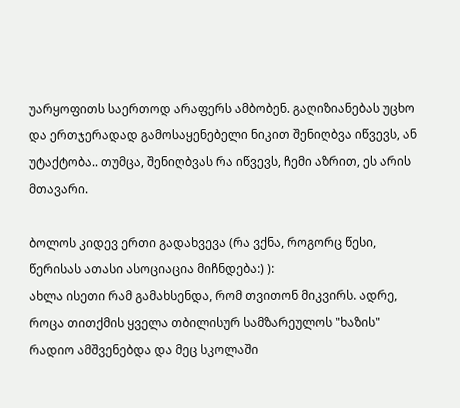უარყოფითს საერთოდ არაფერს ამბობენ. გაღიზიანებას უცხო და ერთჯერადად გამოსაყენებელი ნიკით შენიღბვა იწვევს, ან უტაქტობა.. თუმცა, შენიღბვას რა იწვევს, ჩემი აზრით, ეს არის მთავარი.

ბოლოს კიდევ ერთი გადახვევა (რა ვქნა, როგორც წესი, წერისას ათასი ასოციაცია მიჩნდება:) ):
ახლა ისეთი რამ გამახსენდა, რომ თვითონ მიკვირს. ადრე, როცა თითქმის ყველა თბილისურ სამზარეულოს "ხაზის" რადიო ამშვენებდა და მეც სკოლაში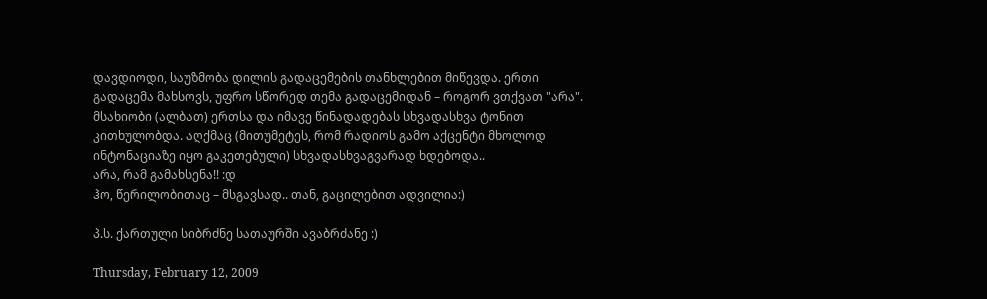დავდიოდი, საუზმობა დილის გადაცემების თანხლებით მიწევდა. ერთი გადაცემა მახსოვს, უფრო სწორედ თემა გადაცემიდან – როგორ ვთქვათ "არა". მსახიობი (ალბათ) ერთსა და იმავე წინადადებას სხვადასხვა ტონით კითხულობდა. აღქმაც (მითუმეტეს, რომ რადიოს გამო აქცენტი მხოლოდ ინტონაციაზე იყო გაკეთებული) სხვადასხვაგვარად ხდებოდა..
არა, რამ გამახსენა!! :დ
ჰო, წერილობითაც – მსგავსად.. თან, გაცილებით ადვილია:)

პ.ს. ქართული სიბრძნე სათაურში ავაბრძანე :)

Thursday, February 12, 2009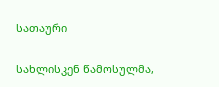სათაური

სახლისკენ წამოსულმა,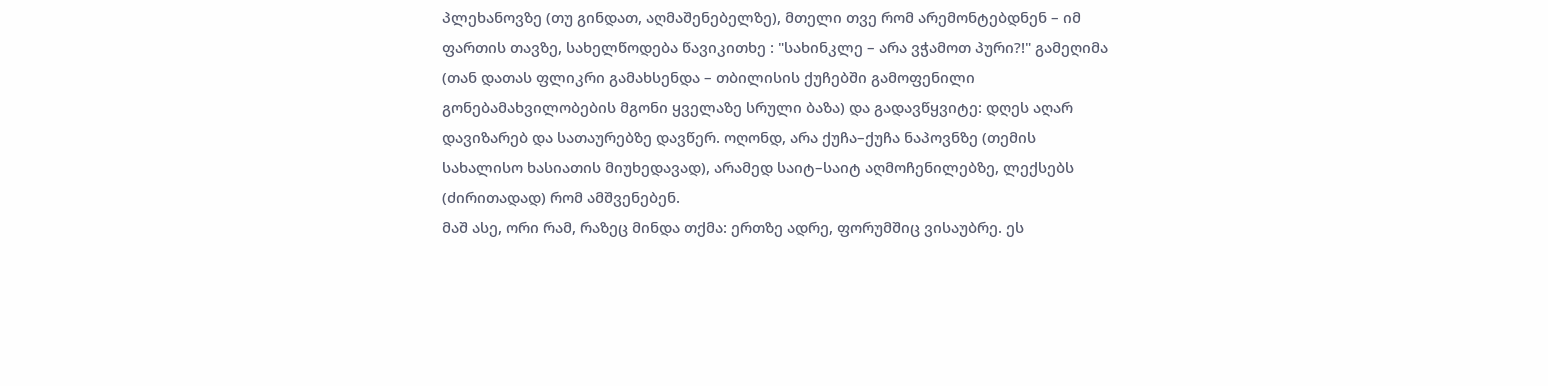პლეხანოვზე (თუ გინდათ, აღმაშენებელზე), მთელი თვე რომ არემონტებდნენ – იმ ფართის თავზე, სახელწოდება წავიკითხე : "სახინკლე – არა ვჭამოთ პური?!" გამეღიმა (თან დათას ფლიკრი გამახსენდა – თბილისის ქუჩებში გამოფენილი გონებამახვილობების მგონი ყველაზე სრული ბაზა) და გადავწყვიტე: დღეს აღარ დავიზარებ და სათაურებზე დავწერ. ოღონდ, არა ქუჩა–ქუჩა ნაპოვნზე (თემის სახალისო ხასიათის მიუხედავად), არამედ საიტ–საიტ აღმოჩენილებზე, ლექსებს (ძირითადად) რომ ამშვენებენ.
მაშ ასე, ორი რამ, რაზეც მინდა თქმა: ერთზე ადრე, ფორუმშიც ვისაუბრე. ეს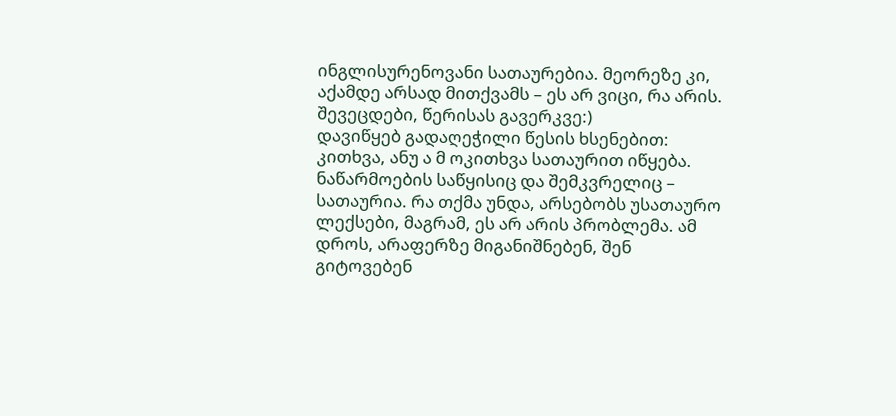ინგლისურენოვანი სათაურებია. მეორეზე კი, აქამდე არსად მითქვამს – ეს არ ვიცი, რა არის. შევეცდები, წერისას გავერკვე:)
დავიწყებ გადაღეჭილი წესის ხსენებით: კითხვა, ანუ ა მ ოკითხვა სათაურით იწყება. ნაწარმოების საწყისიც და შემკვრელიც – სათაურია. რა თქმა უნდა, არსებობს უსათაურო ლექსები, მაგრამ, ეს არ არის პრობლემა. ამ დროს, არაფერზე მიგანიშნებენ, შენ გიტოვებენ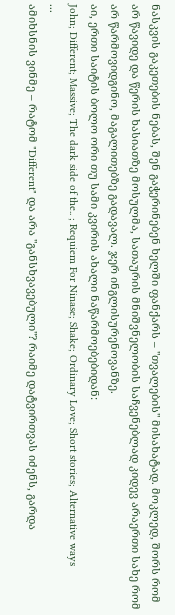ნასკვის გაკეთების ნებას, შენ გაჭერინებენ ხელში ფანქარს – "თვალების" მისახატად. მოკლედ, შორს რომ არ წავიდე და წერის ხასიათზე მოსულმა, სათაურის მნიშვნელობის საჩვენებლად კიდევ არაერთი სახე რომ არ წარმოვიდგინო, მაგალითებზე გადავალ. ჯერ ინგლისურენოვანზე.
აი, ერთი საიტის ბოლო ორი თუ სამი კვირის ახალი ნაწარმოებებიდან:
John; Different; Massive; The dark side of the.. ; Requiem For Ninase; Shake; Ordinary Love; Short stories; Alternative ways
...
ამიხსნის ვინმე – რატომ "Different" და არა "განსხვავებული"? რაიმე დატვირთვას იძენს, გარდა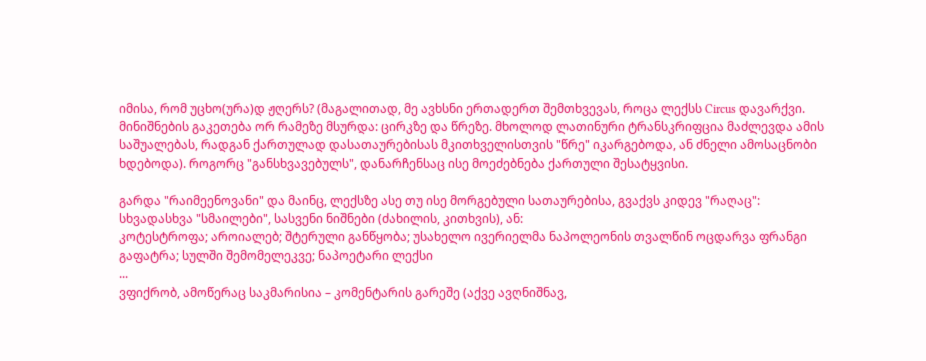იმისა, რომ უცხო(ურა)დ ჟღერს? (მაგალითად, მე ავხსნი ერთადერთ შემთხვევას, როცა ლექსს Circus დავარქვი. მინიშნების გაკეთება ორ რამეზე მსურდა: ცირკზე და წრეზე. მხოლოდ ლათინური ტრანსკრიფცია მაძლევდა ამის საშუალებას, რადგან ქართულად დასათაურებისას მკითხველისთვის "წრე" იკარგებოდა, ან ძნელი ამოსაცნობი ხდებოდა). როგორც "განსხვავებულს", დანარჩენსაც ისე მოეძებნება ქართული შესატყვისი.

გარდა "რაიმეენოვანი" და მაინც, ლექსზე ასე თუ ისე მორგებული სათაურებისა, გვაქვს კიდევ "რაღაც":
სხვადასხვა "სმაილები", სასვენი ნიშნები (ძახილის, კითხვის), ან:
კოტესტროფა; აროიალებ; შტერული განწყობა; უსახელო ივერიელმა ნაპოლეონის თვალწინ ოცდარვა ფრანგი გაფატრა; სულში შემომელეკვე; ნაპოეტარი ლექსი
...
ვფიქრობ, ამოწერაც საკმარისია – კომენტარის გარეშე (აქვე ავღნიშნავ,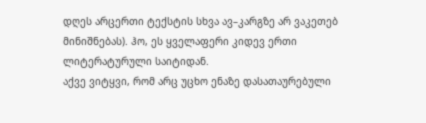დღეს არცერთი ტექსტის სხვა ავ–კარგზე არ ვაკეთებ მინიშნებას). ჰო, ეს ყველაფერი კიდევ ერთი ლიტერატურული საიტიდან.
აქვე ვიტყვი, რომ არც უცხო ენაზე დასათაურებული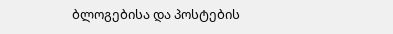ბლოგებისა და პოსტების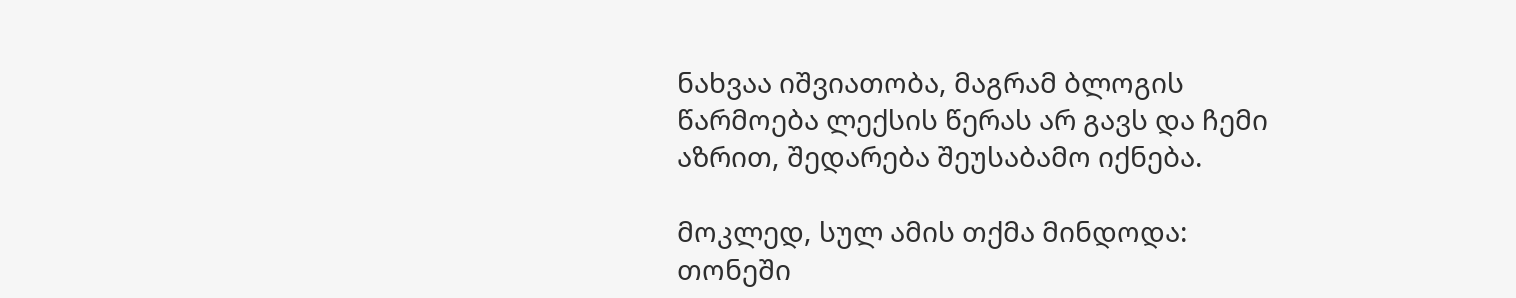ნახვაა იშვიათობა, მაგრამ ბლოგის წარმოება ლექსის წერას არ გავს და ჩემი აზრით, შედარება შეუსაბამო იქნება.

მოკლედ, სულ ამის თქმა მინდოდა: თონეში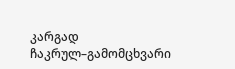კარგად ჩაკრულ–გამომცხვარი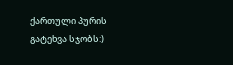ქართული პურის გატეხვა სჯობს:)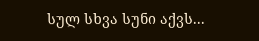სულ სხვა სუნი აქვს...